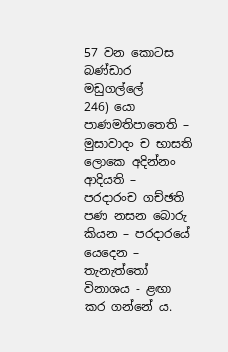57 වන කොටස
බණ්ඩාර මඩුගල්ලේ
246) යො පාණමතිපාතෙති – මුසාවාදං ච භාසති
ලොකෙ අදින්නං ආදියති – පරදාරංච ගච්ඡති
පණ නසන බොරු කියන – පරදාරයේ යෙදෙන – තැනැත්තෝ විනාශය - ළඟා කර ගන්නේ ය.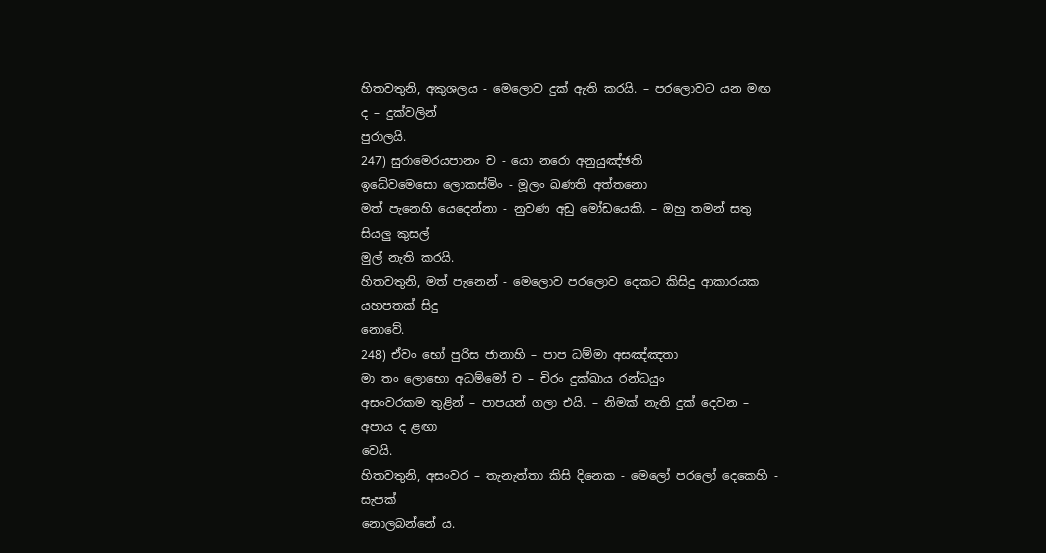හිතවතුනි, අකුශලය - මෙලොව දුක් ඇති කරයි. – පරලොවට යන මඟ ද – දුක්වලින්
පුරාලයි.
247) සුරාමෙරයපානං ච - යො නරො අනුයුඤ්ඡති
ඉධේවමෙසො ලොකස්මිං - මූලං ඛණති අත්තනො
මත් පැනෙහි යෙදෙන්නා - නුවණ අඩු මෝඩයෙකි. – ඔහු තමන් සතු සියලු කුසල්
මුල් නැති කරයි.
හිතවතුනි, මත් පැනෙන් - මෙලොව පරලොව දෙකට කිසිදු ආකාරයක යහපතක් සිදු
නොවේ.
248) ඒවං භෝ පුරිස ජානාහි – පාප ධම්මා අසඤ්ඤතා
මා තං ලොභො අධම්මෝ ච – චිරං දුක්ඛාය රන්ධයුං
අසංවරකම තුළින් – පාපයන් ගලා එයි. – නිමක් නැති දුක් දෙවන – අපාය ද ළඟා
වෙයි.
හිතවතුනි, අසංවර – තැනැත්තා කිසි දිනෙක - මෙලෝ පරලෝ දෙකෙහි - සැපක්
නොලබන්නේ ය.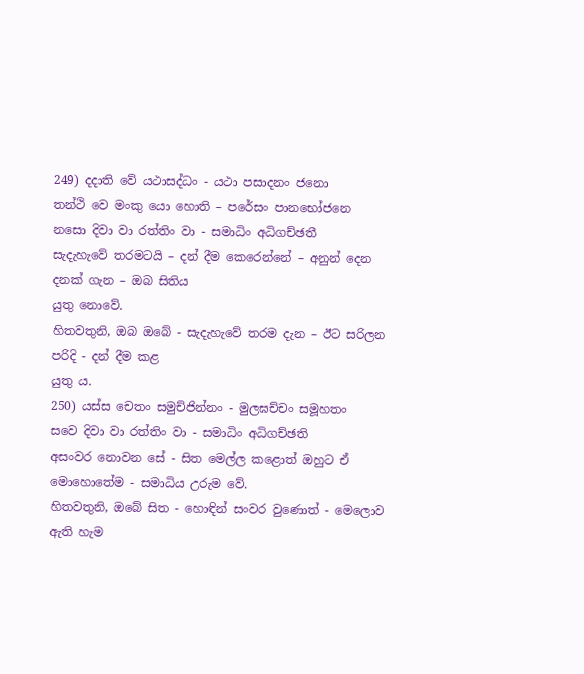249) දදාති වේ යථාසද්ධං - යථා පසාදනං ජනො
තන්ථි වෙ මංකු යො හොති – පරේසං පානභෝජනෙ
නසො දිවා වා රත්තිං වා - සමාධිං අධිගච්ඡතී
සැදැහැවේ තරමටයි – දන් දීම කෙරෙන්නේ – අනුන් දෙන දනක් ගැන – ඔබ සිතිය
යුතු නොවේ.
හිතවතුනි, ඔබ ඔබේ - සැදැහැවේ තරම දැන – ඊට සරිලන පරිදි - දන් දීම කළ
යුතු ය.
250) යස්ස චෙතං සමුච්ජින්නං - මුලඝච්චං සමූහතං
සවෙ දිවා වා රත්තිං වා - සමාධිං අධිගච්ඡති
අසංවර නොවන සේ - සිත මෙල්ල කළොත් ඔහුට ඒ මොහොතේම - සමාධිය උරුම වේ.
හිතවතුනි, ඔබේ සිත - හොඳින් සංවර වුණොත් - මෙලොව ඇති හැම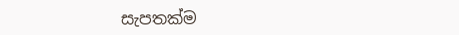සැපතක්ම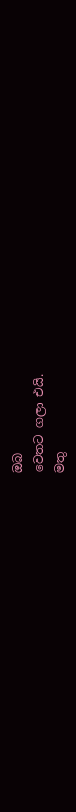ඔබ
වෙතට ගලා එයි.
මතු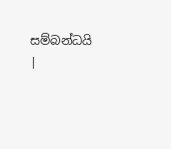සම්බන්ධයි
|